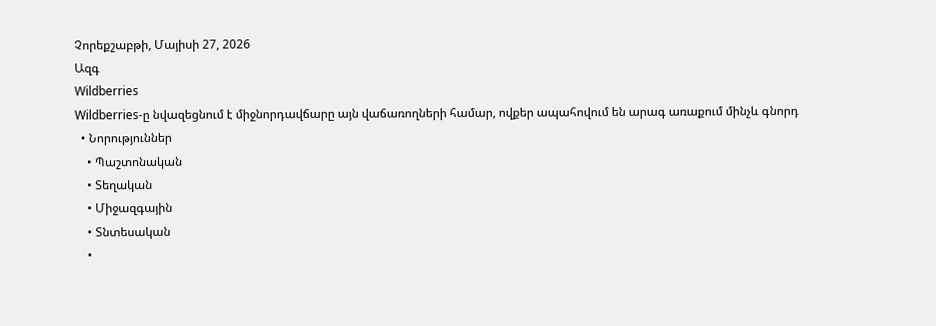Չորեքշաբթի, Մայիսի 27, 2026
Ազգ
Wildberries
Wildberries-ը նվազեցնում է միջնորդավճարը այն վաճառողների համար, ովքեր ապահովում են արագ առաքում մինչև գնորդ
  • Նորություններ
    • Պաշտոնական
    • Տեղական
    • Միջազգային
    • Տնտեսական
    •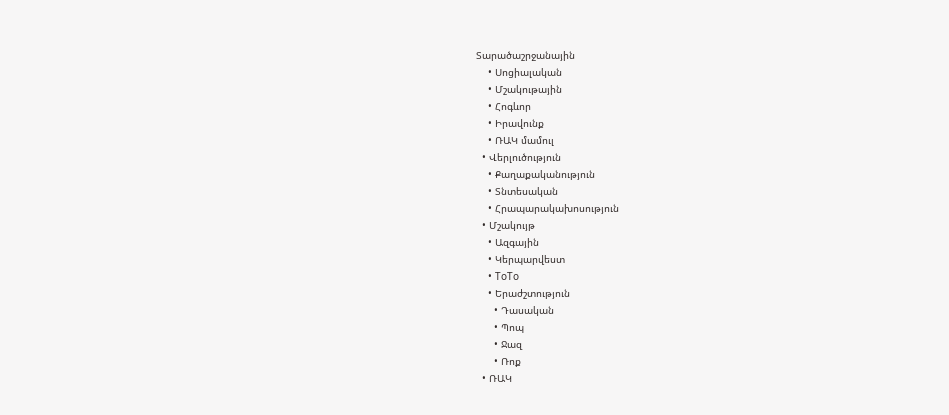Տարածաշրջանային
    • Սոցիալական
    • Մշակութային
    • Հոգևոր
    • Իրավունք
    • ՌԱԿ մամուլ
  • Վերլուծություն
    • Քաղաքականություն
    • Տնտեսական
    • Հրապարակախոսություն
  • Մշակույթ
    • Ազգային
    • Կերպարվեստ
    • ToTo
    • Երաժշտություն
      • Դասական
      • Պոպ
      • Ջազ
      • Ռոք
  • ՌԱԿ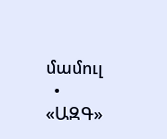մամուլ
  • «ԱԶԳ»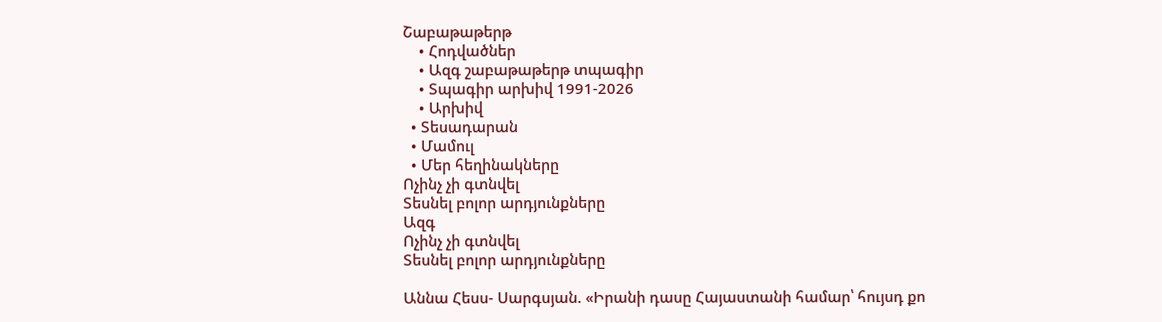Շաբաթաթերթ
    • Հոդվածներ
    • Ազգ շաբաթաթերթ տպագիր
    • Տպագիր արխիվ 1991-2026
    • Արխիվ
  • Տեսադարան
  • Մամուլ
  • Մեր հեղինակները
Ոչինչ չի գտնվել
Տեսնել բոլոր արդյունքները
Ազգ
Ոչինչ չի գտնվել
Տեսնել բոլոր արդյունքները

Աննա Հեսս- Սարգսյան. «Իրանի դասը Հայաստանի համար՝ հույսդ քո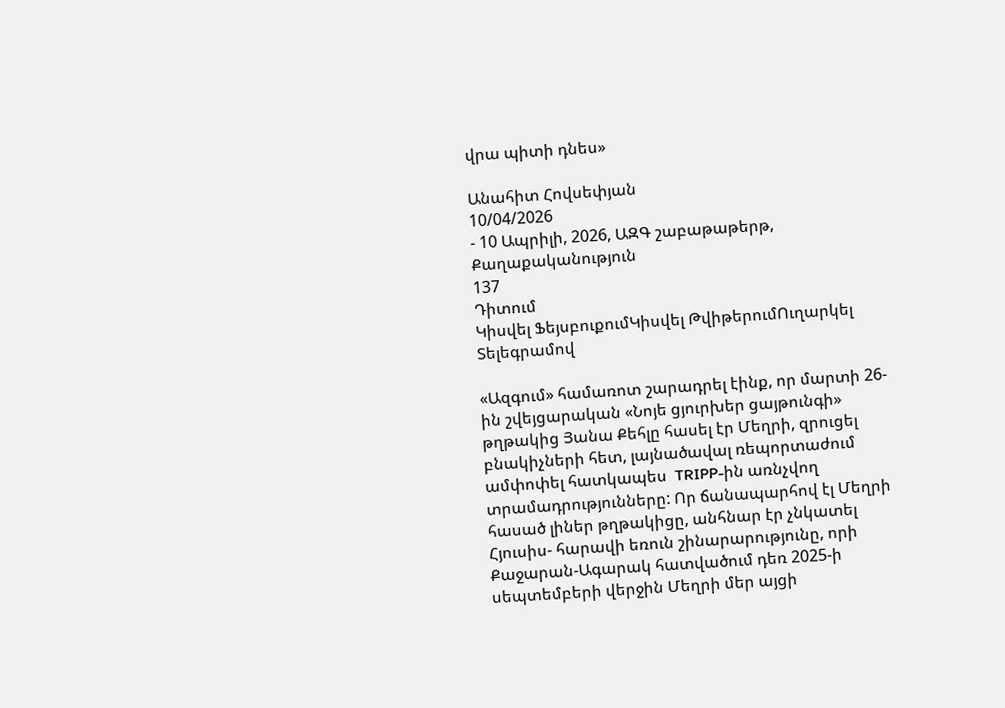վրա պիտի դնես»

Անահիտ Հովսեփյան
10/04/2026
- 10 Ապրիլի, 2026, ԱԶԳ շաբաթաթերթ, Քաղաքականություն
137
Դիտում
Կիսվել ՖեյսբուքումԿիսվել ԹվիթերումՈւղարկել Տելեգրամով

«Ազգում» համառոտ շարադրել էինք, որ մարտի 26-ին շվեյցարական «Նոյե ցյուրխեր ցայթունգի» թղթակից Յանա Քեհլը հասել էր Մեղրի, զրուցել բնակիչների հետ, լայնածավալ ռեպորտաժում ամփոփել հատկապես  TRIPP-ին առնչվող տրամադրությունները: Որ ճանապարհով էլ Մեղրի հասած լիներ թղթակիցը, անհնար էր չնկատել Հյուսիս- հարավի եռուն շինարարությունը, որի Քաջարան-Ագարակ հատվածում դեռ 2025-ի սեպտեմբերի վերջին Մեղրի մեր այցի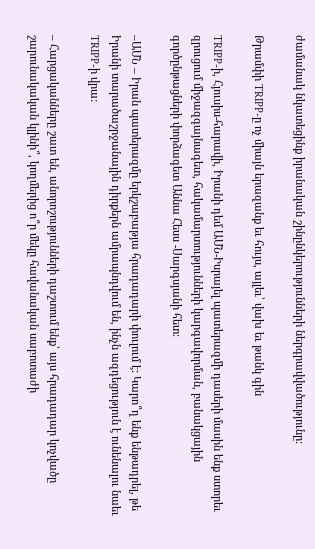ժամանակ նկատեցինք իրանական շինընկերությունների ներգրավվածությունը:

Թրամփի TRIPP-ը ոչ միայն երազանք եւ հույս, այլեւ՝ վախ եւ թանկ գին

TRIPP-ի, Հյուսիս-հարավի, Իրանի դեմ ԱՄՆ-Իսրայել պատերազմի դասերի մասին ենք ստորեւ զրուցում միջազգայնագետ, հակամարտությունների կարգավորման, բանակցային գործընթացների փորձագետ Աննա Հեսս -Սարգսյանի հետ:

–ԱՄՆ – Իրան պատերազմը երկշաբաթյա հրադադարի փուլում է: Կարո՞ղ ենք ենթադրել, թե Իրանի տարածաշրջանային դիրքերն ամրապնդվում են, ինչն ազդեցություն է ունենալու նաեւ TRIPP-ի վրա:

– Հարցականները շատ են, անորոշությունների դաշտում ենք՝ այս հրադադար կոչվածը շարունակական կլինի՞, կողմերից ո՞ր մեկը հավանական սաբոտաժի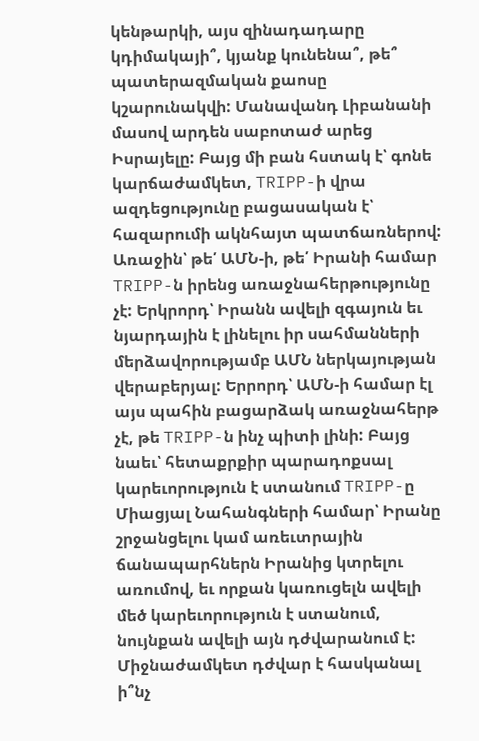կենթարկի, այս զինադադարը կդիմակայի՞, կյանք կունենա՞, թե՞ պատերազմական քաոսը կշարունակվի: Մանավանդ Լիբանանի մասով արդեն սաբոտաժ արեց Իսրայելը: Բայց մի բան հստակ է՝ գոնե կարճաժամկետ, TRIPP-ի վրա ազդեցությունը բացասական է՝ հազարումի ակնհայտ պատճառներով: Առաջին՝ թե՛ ԱՄՆ-ի, թե՛ Իրանի համար TRIPP-ն իրենց առաջնահերթությունը չէ: Երկրորդ՝ Իրանն ավելի զգայուն եւ նյարդային է լինելու իր սահմանների մերձավորությամբ ԱՄՆ ներկայության վերաբերյալ: Երրորդ՝ ԱՄՆ-ի համար էլ այս պահին բացարձակ առաջնահերթ չէ, թե TRIPP-ն ինչ պիտի լինի: Բայց նաեւ՝ հետաքրքիր պարադոքսալ կարեւորություն է ստանում TRIPP-ը Միացյալ Նահանգների համար՝ Իրանը շրջանցելու կամ առեւտրային ճանապարհներն Իրանից կտրելու առումով, եւ որքան կառուցելն ավելի մեծ կարեւորություն է ստանում, նույնքան ավելի այն դժվարանում է: Միջնաժամկետ դժվար է հասկանալ ի՞նչ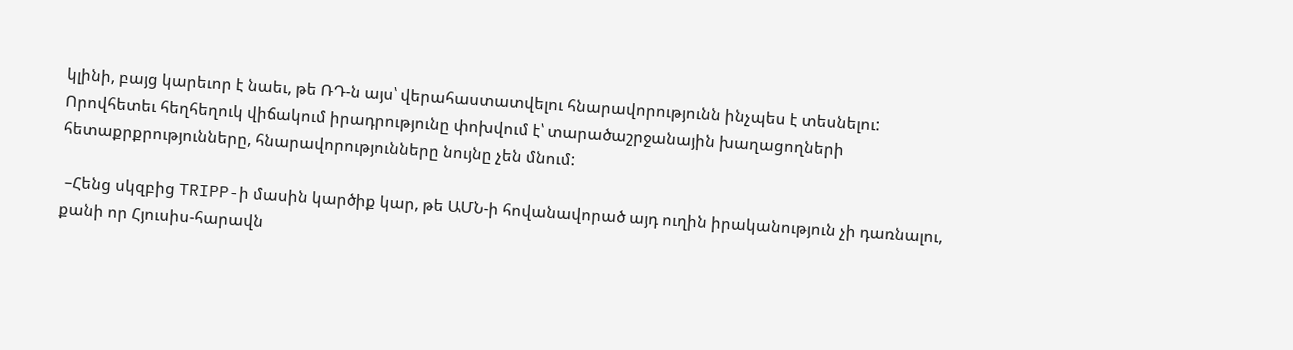կլինի, բայց կարեւոր է նաեւ, թե ՌԴ-ն այս՝ վերահաստատվելու հնարավորությունն ինչպես է տեսնելու: Որովհետեւ հեղհեղուկ վիճակում իրադրությունը փոխվում է՝ տարածաշրջանային խաղացողների հետաքրքրությունները, հնարավորությունները նույնը չեն մնում:

 –Հենց սկզբից TRIPP-ի մասին կարծիք կար, թե ԱՄՆ-ի հովանավորած այդ ուղին իրականություն չի դառնալու, քանի որ Հյուսիս-հարավն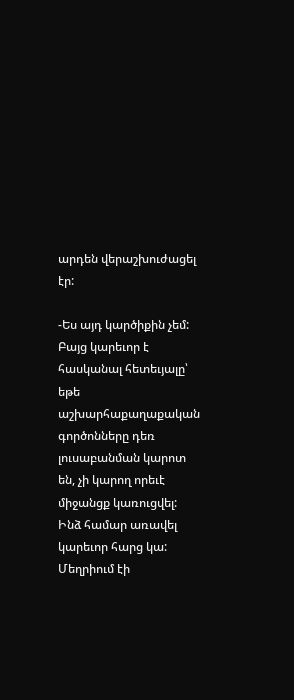արդեն վերաշխուժացել էր:

-Ես այդ կարծիքին չեմ: Բայց կարեւոր է հասկանալ հետեւյալը՝ եթե աշխարհաքաղաքական գործոնները դեռ լուսաբանման կարոտ են, չի կարող որեւէ միջանցք կառուցվել: Ինձ համար առավել կարեւոր հարց կա: Մեղրիում էի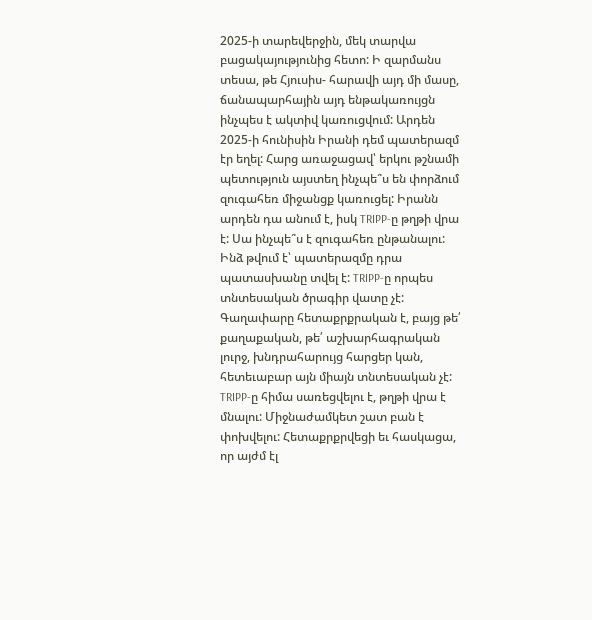2025-ի տարեվերջին, մեկ տարվա բացակայությունից հետո: Ի զարմանս տեսա, թե Հյուսիս- հարավի այդ մի մասը, ճանապարհային այդ ենթակառույցն ինչպես է ակտիվ կառուցվում: Արդեն 2025-ի հունիսին Իրանի դեմ պատերազմ էր եղել: Հարց առաջացավ՝ երկու թշնամի պետություն այստեղ ինչպե՞ս են փորձում զուգահեռ միջանցք կառուցել: Իրանն արդեն դա անում է, իսկ TRIPP-ը թղթի վրա է: Սա ինչպե՞ս է զուգահեռ ընթանալու: Ինձ թվում է՝ պատերազմը դրա պատասխանը տվել է: TRIPP-ը որպես տնտեսական ծրագիր վատը չէ: Գաղափարը հետաքրքրական է, բայց թե՛ քաղաքական, թե՛ աշխարհագրական լուրջ, խնդրահարույց հարցեր կան, հետեւաբար այն միայն տնտեսական չէ: TRIPP-ը հիմա սառեցվելու է, թղթի վրա է մնալու: Միջնաժամկետ շատ բան է փոխվելու: Հետաքրքրվեցի եւ հասկացա, որ այժմ էլ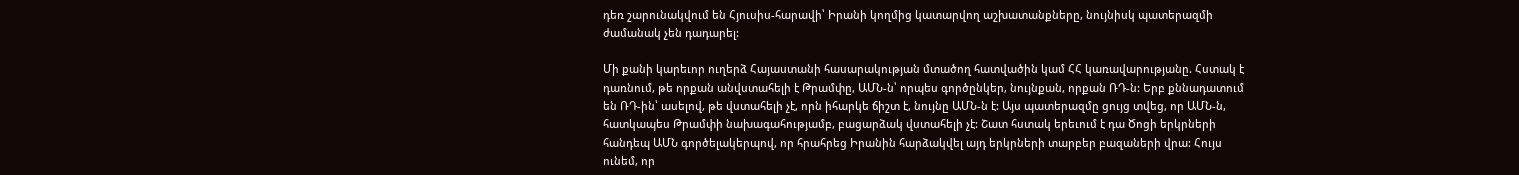դեռ շարունակվում են Հյուսիս-հարավի՝ Իրանի կողմից կատարվող աշխատանքները, նույնիսկ պատերազմի ժամանակ չեն դադարել:

Մի քանի կարեւոր ուղերձ Հայաստանի հասարակության մտածող հատվածին կամ ՀՀ կառավարությանը. Հստակ է դառնում, թե որքան անվստահելի է Թրամփը, ԱՄՆ-ն՝ որպես գործընկեր, նույնքան, որքան ՌԴ-ն: Երբ քննադատում են ՌԴ-ին՝ ասելով, թե վստահելի չէ, որն իհարկե ճիշտ է, նույնը ԱՄՆ-ն է: Այս պատերազմը ցույց տվեց, որ ԱՄՆ-ն, հատկապես Թրամփի նախագահությամբ, բացարձակ վստահելի չէ: Շատ հստակ երեւում է դա Ծոցի երկրների հանդեպ ԱՄՆ գործելակերպով, որ հրահրեց Իրանին հարձակվել այդ երկրների տարբեր բազաների վրա: Հույս ունեմ, որ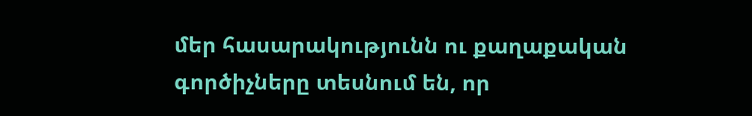մեր հասարակությունն ու քաղաքական գործիչները տեսնում են, որ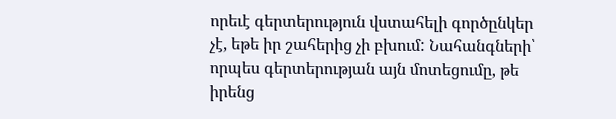որեւէ գերտերություն վստահելի գործընկեր չէ, եթե իր շահերից չի բխում: Նահանգների՝ որպես գերտերության այն մոտեցումը, թե իրենց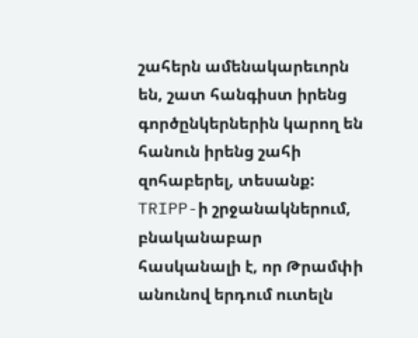շահերն ամենակարեւորն են, շատ հանգիստ իրենց գործընկերներին կարող են հանուն իրենց շահի զոհաբերել, տեսանք: TRIPP-ի շրջանակներում, բնականաբար հասկանալի է, որ Թրամփի անունով երդում ուտելն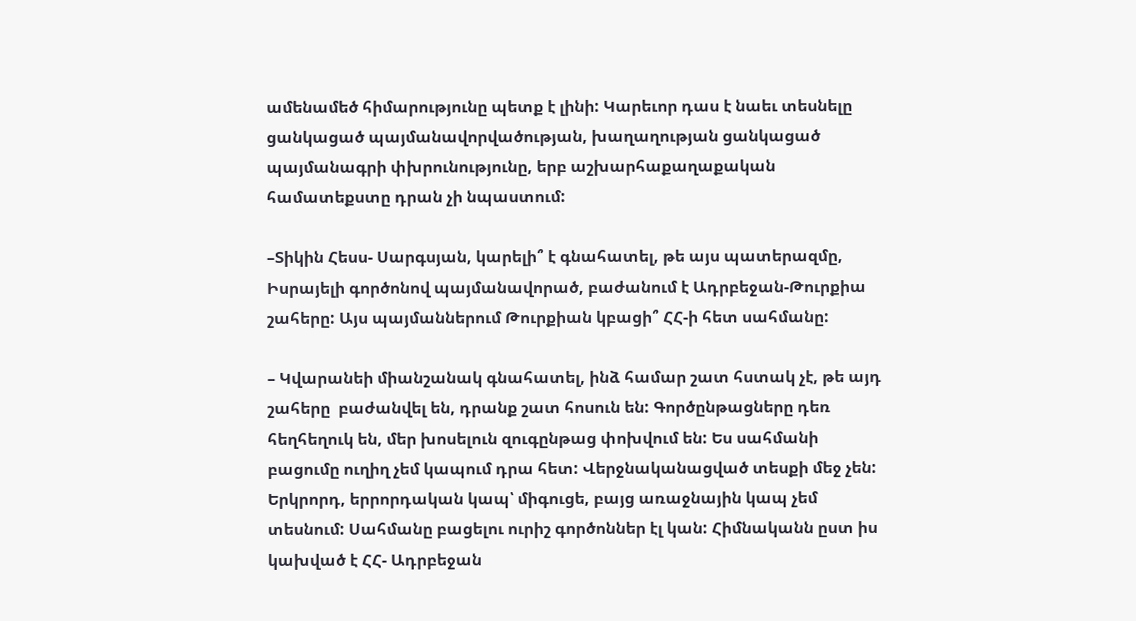ամենամեծ հիմարությունը պետք է լինի: Կարեւոր դաս է նաեւ տեսնելը ցանկացած պայմանավորվածության, խաղաղության ցանկացած պայմանագրի փխրունությունը, երբ աշխարհաքաղաքական համատեքստը դրան չի նպաստում:

–Տիկին Հեսս- Սարգսյան, կարելի՞ է գնահատել, թե այս պատերազմը, Իսրայելի գործոնով պայմանավորած, բաժանում է Ադրբեջան-Թուրքիա շահերը: Այս պայմաններում Թուրքիան կբացի՞ ՀՀ-ի հետ սահմանը:

– Կվարանեի միանշանակ գնահատել, ինձ համար շատ հստակ չէ, թե այդ շահերը  բաժանվել են, դրանք շատ հոսուն են: Գործընթացները դեռ հեղհեղուկ են, մեր խոսելուն զուգընթաց փոխվում են: Ես սահմանի բացումը ուղիղ չեմ կապում դրա հետ: Վերջնականացված տեսքի մեջ չեն: Երկրորդ, երրորդական կապ՝ միգուցե, բայց առաջնային կապ չեմ տեսնում: Սահմանը բացելու ուրիշ գործոններ էլ կան: Հիմնականն ըստ իս կախված է ՀՀ- Ադրբեջան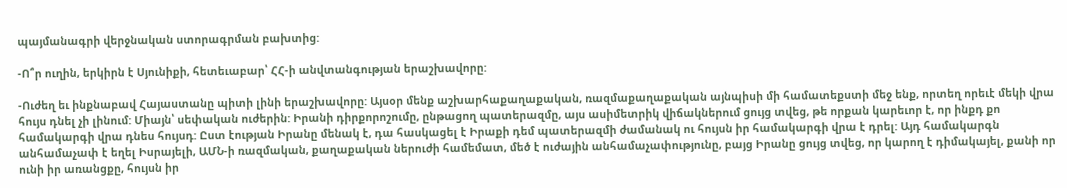պայմանագրի վերջնական ստորագրման բախտից:

-Ո՞ր ուղին, երկիրն է Սյունիքի, հետեւաբար՝ ՀՀ-ի անվտանգության երաշխավորը:

-Ուժեղ եւ ինքնաբավ Հայաստանը պիտի լինի երաշխավորը: Այսօր մենք աշխարհաքաղաքական, ռազմաքաղաքական այնպիսի մի համատեքստի մեջ ենք, որտեղ որեւէ մեկի վրա հույս դնել չի լինում: Միայն՝ սեփական ուժերին: Իրանի դիրքորոշումը, ընթացող պատերազմը, այս ասիմետրիկ վիճակներում ցույց տվեց, թե որքան կարեւոր է, որ ինքդ քո համակարգի վրա դնես հույսդ: Ըստ էության Իրանը մենակ է, դա հասկացել է Իրաքի դեմ պատերազմի ժամանակ ու հույսն իր համակարգի վրա է դրել: Այդ համակարգն անհամաչափ է եղել Իսրայելի, ԱՄՆ-ի ռազմական, քաղաքական ներուժի համեմատ, մեծ է ուժային անհամաչափությունը, բայց Իրանը ցույց տվեց, որ կարող է դիմակայել, քանի որ ունի իր առանցքը, հույսն իր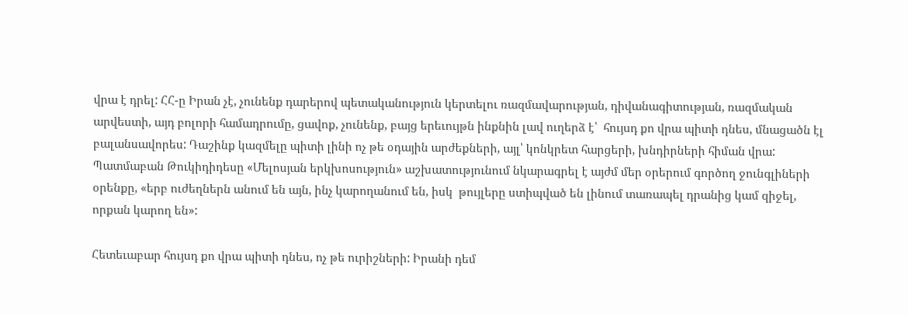վրա է դրել: ՀՀ-ը Իրան չէ, չունենք դարերով պետականություն կերտելու ռազմավարության, դիվանագիտության, ռազմական արվեստի, այդ բոլորի համադրումը, ցավոք, չունենք, բայց երեւույթն ինքնին լավ ուղերձ է՝  հույսդ քո վրա պիտի դնես, մնացածն էլ բալանսավորես: Դաշինք կազմելը պիտի լինի ոչ թե օդային արժեքների, այլ՝ կոնկրետ հարցերի, խնդիրների հիման վրա: Պատմաբան Թուկիդիդեսը «Մելոսյան երկխոսություն» աշխատությունում նկարագրել է այժմ մեր օրերում գործող ջունգլիների օրենքը, «երբ ուժեղներն անում են այն, ինչ կարողանում են, իսկ  թույլերը ստիպված են լինում տառապել դրանից կամ զիջել, որքան կարող են»:

Հետեւաբար հույսդ քո վրա պիտի դնես, ոչ թե ուրիշների: Իրանի դեմ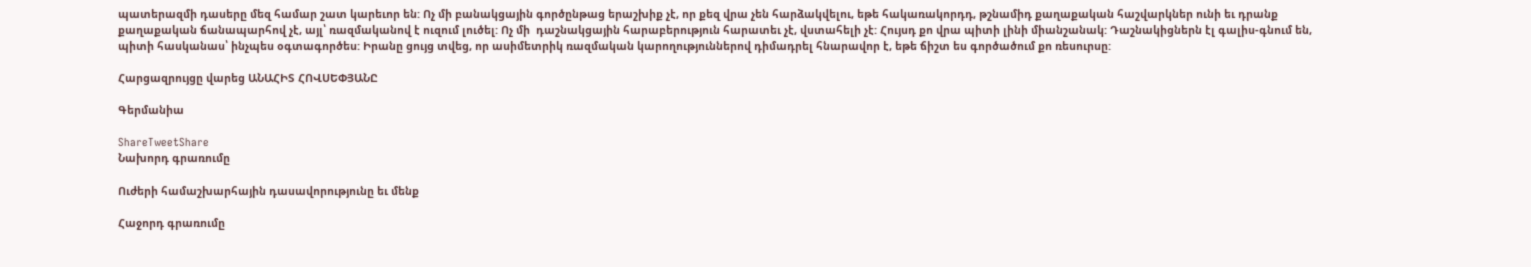պատերազմի դասերը մեզ համար շատ կարեւոր են: Ոչ մի բանակցային գործընթաց երաշխիք չէ, որ քեզ վրա չեն հարձակվելու, եթե հակառակորդդ, թշնամիդ քաղաքական հաշվարկներ ունի եւ դրանք քաղաքական ճանապարհով չէ, այլ՝ ռազմականով է ուզում լուծել: Ոչ մի  դաշնակցային հարաբերություն հարատեւ չէ, վստահելի չէ: Հույսդ քո վրա պիտի լինի միանշանակ: Դաշնակիցներն էլ գալիս-գնում են, պիտի հասկանաս՝ ինչպես օգտագործես: Իրանը ցույց տվեց, որ ասիմետրիկ ռազմական կարողություններով դիմադրել հնարավոր է, եթե ճիշտ ես գործածում քո ռեսուրսը:

Հարցազրույցը վարեց ԱՆԱՀԻՏ ՀՈՎՍԵՓՅԱՆԸ

Գերմանիա

ShareTweetShare
Նախորդ գրառումը

Ուժերի համաշխարհային դասավորությունը եւ մենք

Հաջորդ գրառումը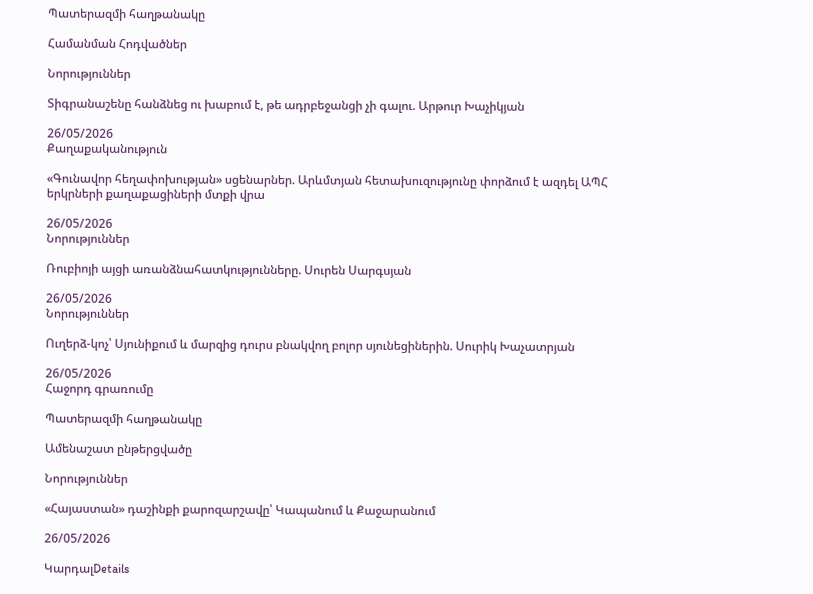Պատերազմի հաղթանակը

Համանման Հոդվածներ

Նորություններ

Տիգրանաշենը հանձնեց ու խաբում է, թե ադրբեջանցի չի գալու. Արթուր Խաչիկյան

26/05/2026
Քաղաքականություն

«Գունավոր հեղափոխության» սցենարներ. Արևմտյան հետախուզությունը փորձում է ազդել ԱՊՀ երկրների քաղաքացիների մտքի վրա

26/05/2026
Նորություններ

Ռուբիոյի այցի առանձնահատկությունները. Սուրեն Սարգսյան

26/05/2026
Նորություններ

Ուղերձ-կոչ՝ Սյունիքում և մարզից դուրս բնակվող բոլոր սյունեցիներին. Սուրիկ Խաչատրյան

26/05/2026
Հաջորդ գրառումը

Պատերազմի հաղթանակը

Ամենաշատ ընթերցվածը

Նորություններ

«Հայաստան» դաշինքի քարոզարշավը՝ Կապանում և Քաջարանում

26/05/2026

ԿարդալDetails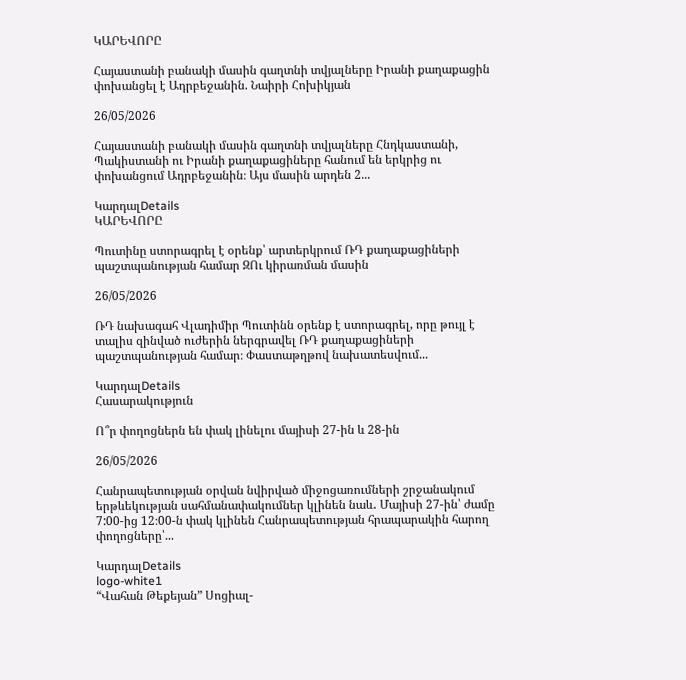ԿԱՐԵՎՈՐԸ

Հայաստանի բանակի մասին գաղտնի տվյալները Իրանի քաղաքացին փոխանցել է Ադրբեջանին. Նաիրի Հոխիկյան

26/05/2026

Հայաստանի բանակի մասին գաղտնի տվյալները Հնդկաստանի, Պակիստանի ու Իրանի քաղաքացիները հանում են երկրից ու փոխանցում Ադրբեջանին։ Այս մասին արդեն 2...

ԿարդալDetails
ԿԱՐԵՎՈՐԸ

Պուտինը ստորագրել է օրենք՝ արտերկրում ՌԴ քաղաքացիների պաշտպանության համար ԶՈւ կիրառման մասին

26/05/2026

ՌԴ նախագահ Վլադիմիր Պուտինն օրենք է ստորագրել, որը թույլ է տալիս զինված ուժերին ներգրավել ՌԴ քաղաքացիների պաշտպանության համար։ Փաստաթղթով նախատեսվում...

ԿարդալDetails
Հասարակություն

Ո՞ր փողոցներն են փակ լինելու մայիսի 27-ին և 28-ին

26/05/2026

Հանրապետության օրվան նվիրված միջոցառումների շրջանակում երթևեկության սահմանափակումներ կլինեն նաև․ Մայիսի 27-ին՝ ժամը 7:00-ից 12։00-ն փակ կլինեն Հանրապետության հրապարակին հարող փողոցները՝...

ԿարդալDetails
logo-white1
“Վահան Թեքեյան” Սոցիալ-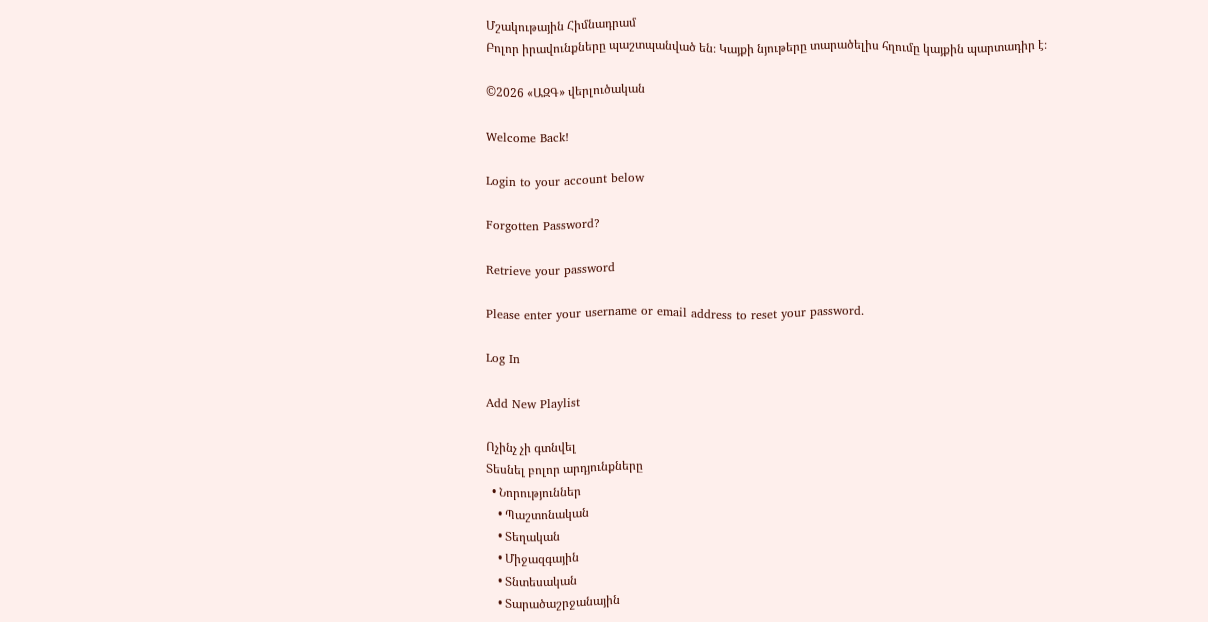Մշակութային Հիմնադրամ
Բոլոր իրավունքները պաշտպանված են։ Կայքի նյութերը տարածելիս հղումը կայքին պարտադիր է։

©2026 «ԱԶԳ» վերլուծական

Welcome Back!

Login to your account below

Forgotten Password?

Retrieve your password

Please enter your username or email address to reset your password.

Log In

Add New Playlist

Ոչինչ չի գտնվել
Տեսնել բոլոր արդյունքները
  • Նորություններ
    • Պաշտոնական
    • Տեղական
    • Միջազգային
    • Տնտեսական
    • Տարածաշրջանային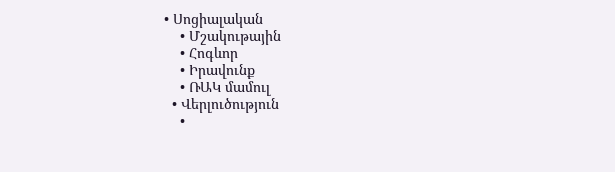• Սոցիալական
    • Մշակութային
    • Հոգևոր
    • Իրավունք
    • ՌԱԿ մամուլ
  • Վերլուծություն
    •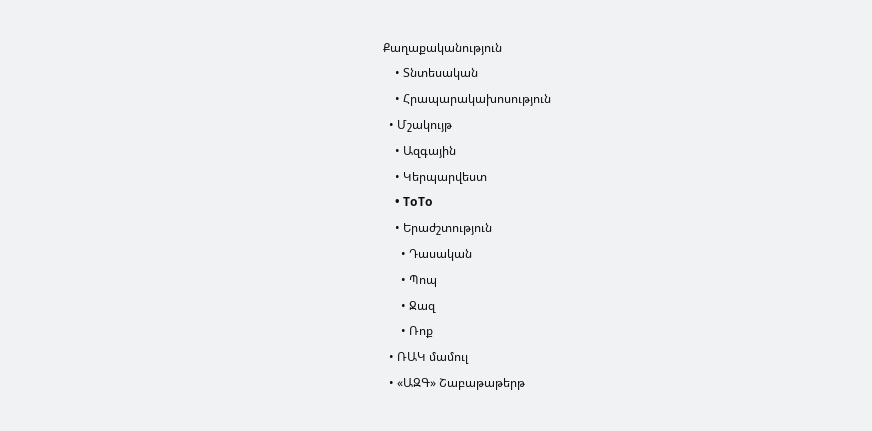Քաղաքականություն
    • Տնտեսական
    • Հրապարակախոսություն
  • Մշակույթ
    • Ազգային
    • Կերպարվեստ
    • ToTo
    • Երաժշտություն
      • Դասական
      • Պոպ
      • Ջազ
      • Ռոք
  • ՌԱԿ մամուլ
  • «ԱԶԳ» Շաբաթաթերթ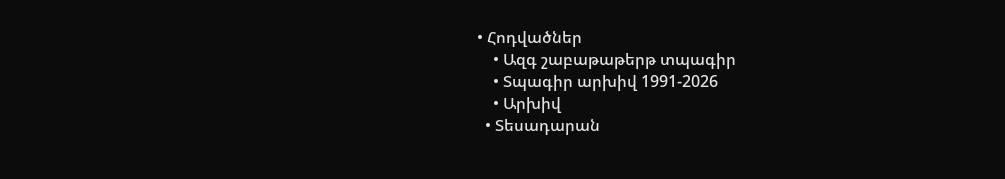• Հոդվածներ
    • Ազգ շաբաթաթերթ տպագիր
    • Տպագիր արխիվ 1991-2026
    • Արխիվ
  • Տեսադարան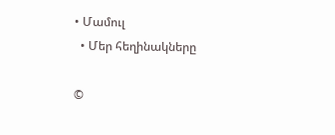• Մամուլ
  • Մեր հեղինակները

©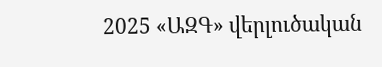2025 «ԱԶԳ» վերլուծական